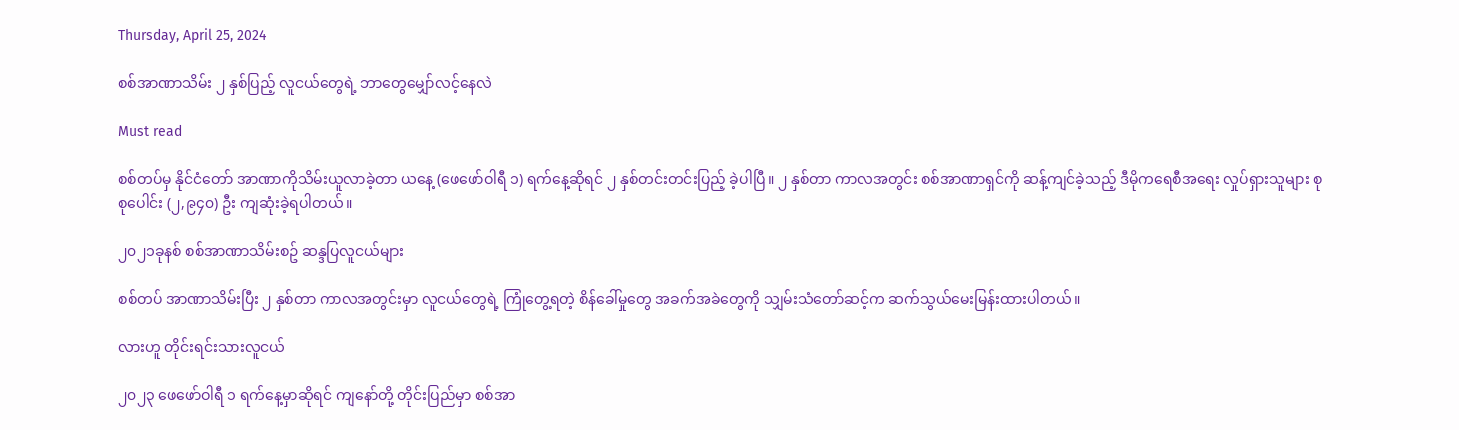Thursday, April 25, 2024

စစ်အာဏာသိမ်း ၂ နှစ်ပြည့် လူငယ်တွေရဲ့ ဘာတွေမျှော်လင့်နေလဲ

Must read

စစ်တပ်မှ နိုင်ငံတော် အာဏာကိုသိမ်းယူလာခဲ့တာ ယနေ့ (ဖေဖော်ဝါရီ ၁) ရက်နေ့ဆိုရင် ၂ နှစ်တင်းတင်းပြည့် ခဲ့ပါပြီ။ ၂ နှစ်တာ ကာလအတွင်း စစ်အာဏာရှင်ကို ဆန့်ကျင်ခဲ့သည့် ဒီမိုကရေစီအရေး လှုပ်ရှားသူများ စုစုပေါင်း (၂,၉၄၀) ဦး ကျဆုံးခဲ့ရပါတယ်။

၂၀၂၁ခုနစ် စစ်အာဏာသိမ်းစဥ် ဆန္ဒပြလူငယ်များ

စစ်တပ် အာဏာသိမ်းပြီး ၂ နှစ်တာ ကာလအတွင်းမှာ လူငယ်တွေရဲ့ ကြုံတွေ့ရတဲ့ စိန်ခေါ်မှုတွေ အခက်အခဲတွေကို သျှမ်းသံတော်ဆင့်က ဆက်သွယ်မေးမြန်းထားပါတယ်။

လားဟူ တိုင်းရင်းသားလူငယ်

၂၀၂၃ ဖေဖော်ဝါရီ ၁ ရက်နေ့မှာဆိုရင် ကျနော်တို့ တိုင်းပြည်မှာ စစ်အာ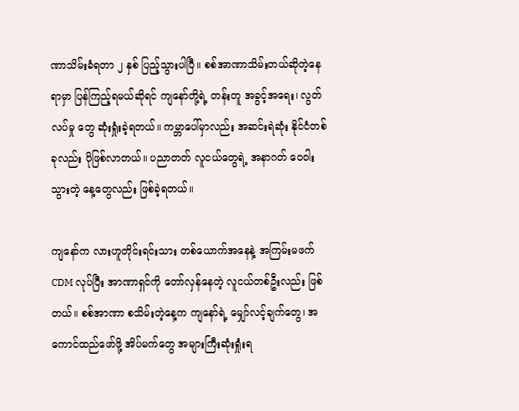ဏာသိမ်းခံရတာ ၂ နှစ် ပြည့်သွားပါပြီ။ စစ်အာဏာသိမ်းတယ်ဆိုတဲ့နေရာမှာ ပြန်ကြည့်ရမယ်ဆိုရင် ကျနော်တို့ရဲ့ တန်းတူ အခွင့်အရေး၊ လွတ်လပ်မှု တွေ ဆုံးရှုံးခဲ့ရတယ်။ ကမ္ဘာပေါ်မှာလည်း အဆင်းရဲဆုံး နိုင်ငံတစ်ခုလည်း ပိုဖြစ်လာတယ်။ ပညာတတ် လူငယ်တွေရဲ့ အနာဂတ် ဝေဝါးသွားတဲ့ နေ့တွေလည်း ဖြစ်ခဲ့ရတယ်။

ကျနော်က လားဟူတိုင်းရင်းသား တစ်ယောက်အနေနဲ့ အကြမ်းမဖက် CDM လုပ်ပြီး အာဏာရှင်ကို တော်လှန်နေတဲ့ လူငယ်တစ်ဦးလည်း ဖြစ်တယ်။ စစ်အာဏာ စသိမ်းတဲ့နေ့က ကျနော်ရဲ့ မျှော်လင့်ချက်တွေ၊ အကောင်ထည်ဖော်ဖို့ အိပ်မက်တွေ အများကြီးဆုံးရှုံးရ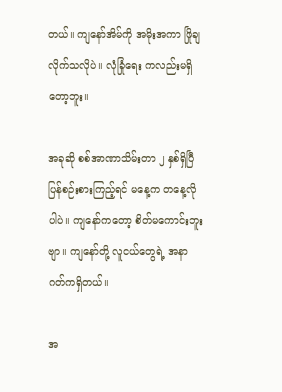တယ်။ ကျနော်အိမ်ကို အမိုးအကာ ဖြိုချလိုက်သလိုပဲ။ လုံခြုံရေး ကလည်းမရှိတော့ဘူး။

အခုဆို စစ်အာဏာသိမ်းတာ ၂ နှစ်ရှိပြီ ပြန်စဉ်းစားကြည့်ရင် မနေ့က တနေ့လိုပါပဲ။ ကျနော်ကတော့ စိတ်မကောင်းဘူးဗျာ။ ကျနော်တို့ လူငယ်တွေရဲ့ အနာဂတ်ကရှိတယ်။

အ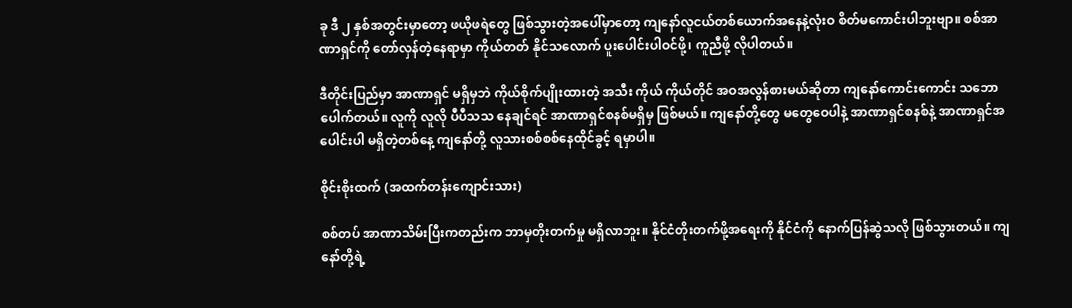ခု ဒီ ၂ နှစ်အတွင်းမှာတော့ ဖယိုဖရဲတွေ ဖြစ်သွားတဲ့အပေါ်မှာတော့ ကျနော်လူငယ်တစ်ယောက်အနေနဲ့လုံးဝ စိတ်မကောင်းပါဘူးဗျာ။ စစ်အာဏာရှင်ကို တော်လှန်တဲ့နေရာမှာ ကိုယ်တတ် နိုင်သလောက် ပူးပေါင်းပါဝင်ဖို့၊ ကူညီဖို့ လိုပါတယ်။

ဒီတိုင်းပြည်မှာ အာဏာရှင် မရှိမှဘဲ ကိုယ်စိုက်ပျိုးထားတဲ့ အသီး ကိုယ် ကိုယ်တိုင် အဝအလွန်စားမယ်ဆိုတာ ကျနော်ကောင်းကောင်း သဘောပေါက်တယ်။ လူကို လူလို ပီပီသသ နေချင်ရင် အာဏာရှင်စနစ်မရှိမှ ဖြစ်မယ်။ ကျနော်တို့တွေ မတွေဝေပါနဲ့ အာဏာရှင်စနစ်နဲ့ အာဏာရှင်အပေါင်းပါ မရှိတဲ့တစ်နေ့ ကျနော်တို့ လူသားစစ်စစ်နေထိုင်ခွင့် ရမှာပါ။

စိုင်းစိုးထက် (အထက်တန်းကျောင်းသား)

စစ်တပ် အာဏာသိမ်းပြီးကတည်းက ဘာမှတိုးတက်မှု မရှိလာဘူး။ နိုင်ငံတိုးတက်ဖို့အရေးကို နိုင်ငံကို နောက်ပြန်ဆွဲသလို ဖြစ်သွားတယ်။ ကျနော်တို့ရဲ့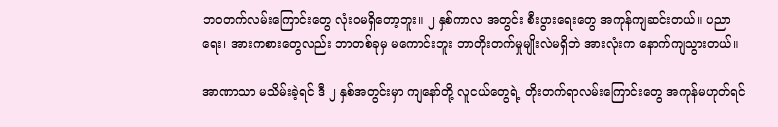ဘဝတက်လမ်းကြောင်းတွေ လုံးဝမရှိတော့ဘူး။ ၂ နှစ်ကာလ အတွင်း စီးပွားရေးတွေ အကုန်ကျဆင်းတယ်။ ပညာရေး၊ အားကစားတွေလည်း ဘာတစ်ခုမှ မကောင်းဘူး ဘာတိုးတက်မှုမျိုးလဲမရှိဘဲ အားလုံးက နောက်ကျသွားတယ်။

အာဏာသာ မသိမ်းခဲ့ရင် ဒီ ၂ နှစ်အတွင်းမှာ ကျနော်တို့ လူငယ်တွေရဲ့ တိုးတက်ရာလမ်းကြောင်းတွေ အကုန်မဟုတ်ရင်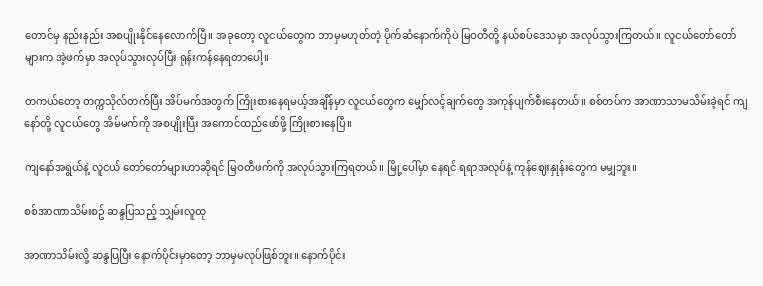တောင်မှ နည်းနည်း အစပျိုးနိုင်နေလောက်ပြီ။ အခုတော့ လူငယ်တွေက ဘာမှမဟုတ်တဲ့ ပိုက်ဆံနောက်ကိုပဲ မြဝတီတို့ နယ်စပ်ဒေသမှာ အလုပ်သွားကြတယ်။ လူငယ်တော်တော်များက အဲ့ဖက်မှာ အလုပ်သွားလုပ်ပြီး ရုန်းကန်နေရတာပေါ့။

တကယ်တော့ တက္ကသိုလ်တက်ပြီး အိပ်မက်အတွက် ကြိုးစားနေရမယ့်အချိန်မှာ လူငယ်တွေက မျှော်လင့်ချက်တွေ အကုန်ပျက်စီးနေတယ်။ စစ်တပ်က အာဏာသာမသိမ်းခဲ့ရင် ကျနော်တို့ လူငယ်တွေ အိမ်မက်ကို အစပျိုးပြီး အကောင်ထည်ဖော်ဖို့ ကြိုးစားနေပြီ။

ကျနော်အရွယ်နဲ့ လူငယ် တော်တော်များဟာဆိုရင် မြဝတီဖက်ကို အလုပ်သွားကြရတယ်။ မြို့ပေါ်မှာ နေရင် ရရာအလုပ်နဲ့ ကုန်ဈေးနှုန်းတွေက မမျှဘူး။

စစ်အာဏာသိမ်းစဥ် ဆန္ဒပြသည့် သျှမ်းလူထု

အာဏာသိမ်းလို့ ဆန္ဒပြပြီး နောက်ပိုင်းမှာတော့ ဘာမှမလုပ်ဖြစ်ဘူး။ နောက်ပိုင်း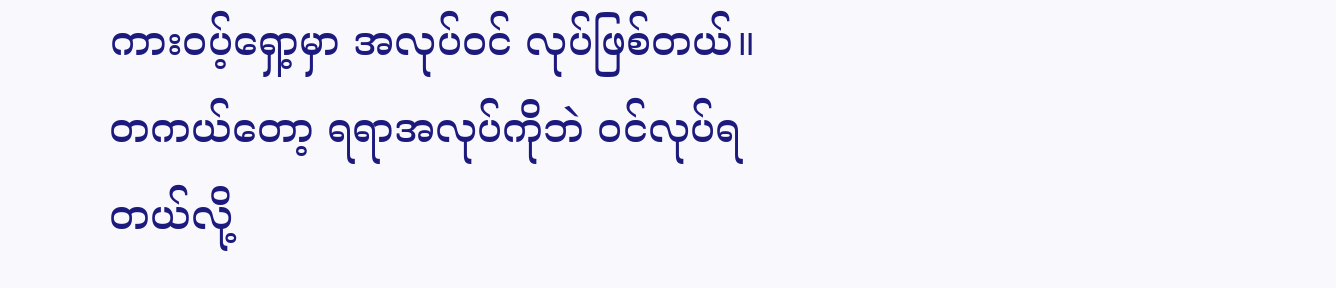ကားဝပ့်ရှော့မှာ အလုပ်ဝင် လုပ်ဖြစ်တယ်။ တကယ်တော့ ရရာအလုပ်ကိုဘဲ ဝင်လုပ်ရတယ်လို့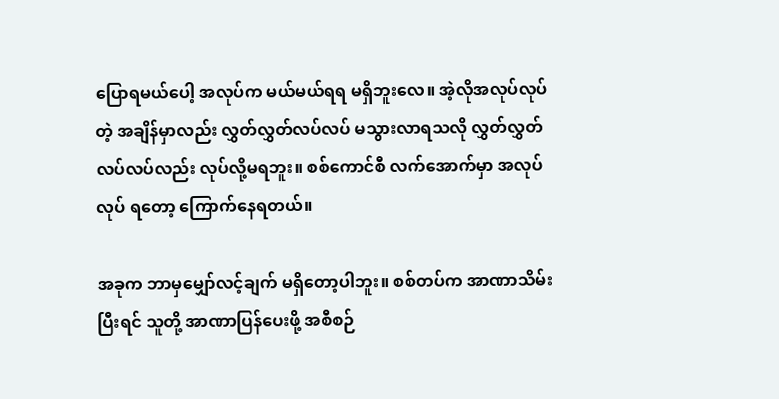ပြောရမယ်ပေါ့ အလုပ်က မယ်မယ်ရရ မရှိဘူးလေ။ အဲ့လိုအလုပ်လုပ်တဲ့ အချိန်မှာလည်း လွှတ်လွှတ်လပ်လပ် မသွားလာရသလို လွှတ်လွှတ်လပ်လပ်လည်း လုပ်လို့မရဘူး။ စစ်ကောင်စီ လက်အောက်မှာ အလုပ်လုပ် ရတော့ ကြောက်နေရတယ်။

အခုက ဘာမှမျှော်လင့်ချက် မရှိတော့ပါဘူး။ စစ်တပ်က အာဏာသိမ်းပြီးရင် သူတို့ အာဏာပြန်ပေးဖို့ အစီစဉ်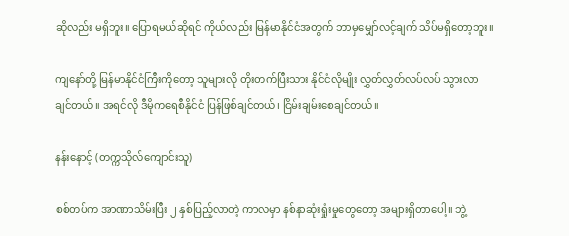ဆိုလည်း မရှိဘူး။ ပြောရမယ်ဆိုရင် ကိုယ်လည်း မြန်မာနိုင်ငံအတွက် ဘာမှမျှော်လင့်ချက် သိပ်မရှိတော့ဘူး။

ကျနော်တို့ မြန်မာနိုင်ငံကြီးကိုတော့ သူများလို တိုးတက်ပြီးသား နိုင်ငံလိုမျိုး လွှတ်လွှတ်လပ်လပ် သွားလာချင်တယ်။ အရင်လို ဒီမိုကရေစီနိုင်ငံ ပြန်ဖြစ်ချင်တယ်၊ ငြိမ်းချမ်းစေချင်တယ်။

နန်းနောင့် (တက္ကသိုလ်ကျောင်းသူ)

စစ်တပ်က အာဏာသိမ်းပြီး ၂ နှစ်ပြည့်လာတဲ့ ကာလမှာ နစ်နာဆုံးရှုံးမှုတွေတော့ အများရှိတာပေါ့။ ဘွဲ့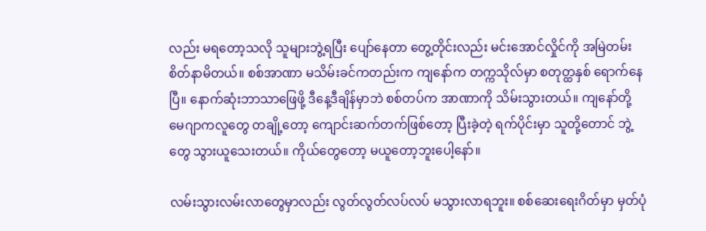လည်း မရတော့သလို သူများဘွဲ့ရပြီး ပျော်နေတာ တွေ့တိုင်းလည်း မင်းအောင်လှိုင်ကို အမြဲတမ်း စိတ်နာမိတယ်။ စစ်အာဏာ မသိမ်းခင်ကတည်းက ကျနော်က တက္ကသိုလ်မှာ စတုတ္ထနှစ် ရောက်နေပြီ။ နောက်ဆုံးဘာသာဖြေဖို့ ဒီနေ့ဒီချိန်မှာဘဲ စစ်တပ်က အာဏာကို သိမ်းသွားတယ်။ ကျနော်တို့ မေဂျာကလူတွေ တချို့တော့ ကျောင်းဆက်တက်ဖြစ်တော့ ပြီးခဲ့တဲ့ ရက်ပိုင်းမှာ သူတို့တောင် ဘွဲ့တွေ သွားယူသေးတယ်။ ကိုယ်တွေတော့ မယူတော့ဘူးပေါ့နော်။

လမ်းသွားလမ်းလာတွေမှာလည်း လွတ်လွတ်လပ်လပ် မသွားလာရဘူး။ စစ်ဆေးရေးဂိတ်မှာ မှတ်ပုံ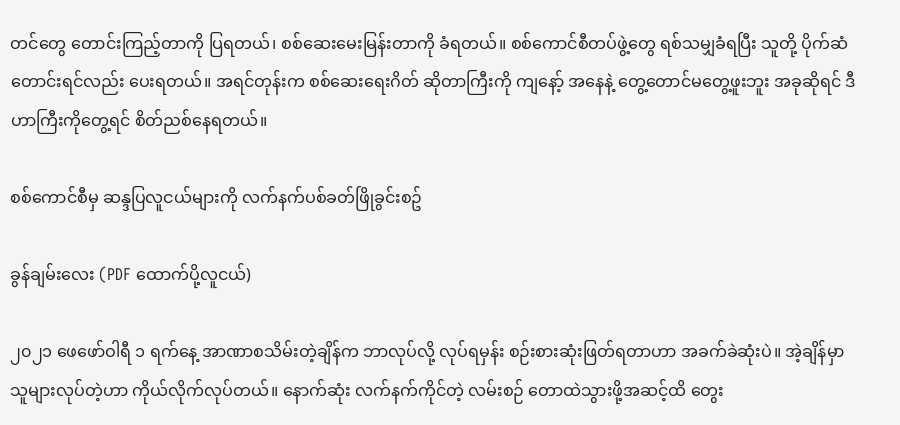တင်တွေ တောင်းကြည့်တာကို ပြရတယ်၊ စစ်ဆေးမေးမြန်းတာကို ခံရတယ်။ စစ်ကောင်စီတပ်ဖွဲ့တွေ ရစ်သမျှခံရပြီး သူတို့ ပိုက်ဆံတောင်းရင်လည်း ပေးရတယ်။ အရင်တုန်းက စစ်ဆေးရေးဂိတ် ဆိုတာကြီးကို ကျနော့် အနေနဲ့ တွေ့တောင်မတွေ့ဖူးဘူး အခုဆိုရင် ဒီဟာကြီးကိုတွေ့ရင် စိတ်ညစ်နေရတယ်။

စစ်ကောင်စီမှ ဆန္ဒပြလူငယ်များကို လက်နက်ပစ်ခတ်ဖြိုခွင်းစဥ်

ခွန်ချမ်းလေး (PDF ထောက်ပို့လူငယ်)

၂၀၂၁ ဖေဖော်ဝါရီ ၁ ရက်နေ့ အာဏာစသိမ်းတဲ့ချိန်က ဘာလုပ်လို့ လုပ်ရမှန်း စဉ်းစားဆုံးဖြတ်ရတာဟာ အခက်ခဲဆုံးပဲ။ အဲ့ချိန်မှာ သူများလုပ်တဲ့ဟာ ကိုယ်လိုက်လုပ်တယ်။ နောက်ဆုံး လက်နက်ကိုင်တဲ့ လမ်းစဉ် တောထဲသွားဖို့အဆင့်ထိ တွေး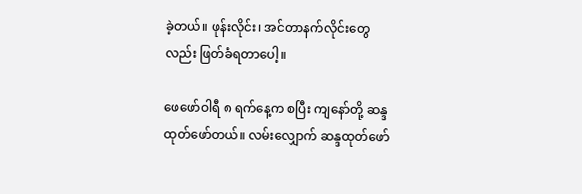ခဲ့တယ်။ ဖုန်းလိုင်း၊ အင်တာနက်လိုင်းတွေလည်း ဖြတ်ခံရတာပေါ့။

ဖေဖော်ဝါရီ ၈ ရက်နေ့က စပြီး ကျနော်တို့ ဆန္ဒထုတ်ဖော်တယ်။ လမ်းလျှောက် ဆန္ဒထုတ်ဖော်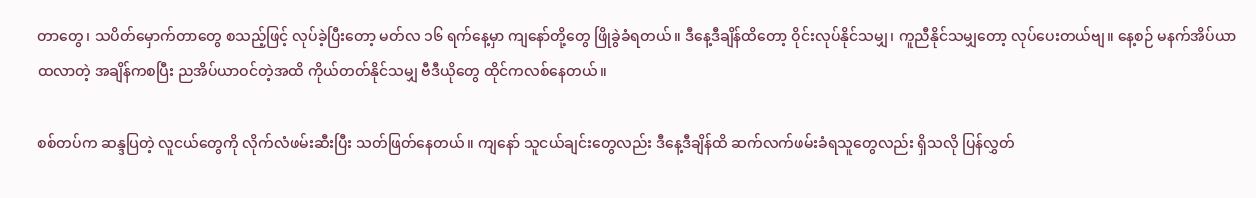တာတွေ၊ သပိတ်မှောက်တာတွေ စသည့်ဖြင့် လုပ်ခဲ့ပြီးတော့ မတ်လ ၁၆ ရက်နေ့မှာ ကျနော်တို့တွေ ဖြိုခွဲခံရတယ်။ ဒီနေ့ဒီချိန်ထိတော့ ဝိုင်းလုပ်နိုင်သမျှ၊ ကူညီနိုင်သမျှတော့ လုပ်ပေးတယ်ဗျ။ နေ့စဉ် မနက်အိပ်ယာထလာတဲ့ အချိန်ကစပြီး ညအိပ်ယာဝင်တဲ့အထိ ကိုယ်တတ်နိုင်သမျှ ဗီဒီယိုတွေ ထိုင်ကလစ်နေတယ်။

စစ်တပ်က ဆန္ဒပြတဲ့ လူငယ်တွေကို လိုက်လံဖမ်းဆီးပြီး သတ်ဖြတ်နေတယ်။ ကျနော် သူငယ်ချင်းတွေလည်း ဒီနေ့ဒီချိန်ထိ ဆက်လက်ဖမ်းခံရသူတွေလည်း ရှိသလို ပြန်လွှတ်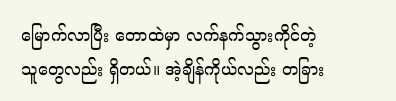မြောက်လာပြီး တောထဲမှာ လက်နက်သွားကိုင်တဲ့ သူတွေလည်း ရှိတယ်။ အဲ့ချိန်ကိုယ်လည်း တခြား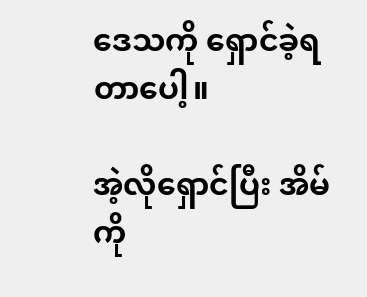ဒေသကို ရှောင်ခဲ့ရတာပေါ့။

အဲ့လိုရှောင်ပြီး အိမ်ကို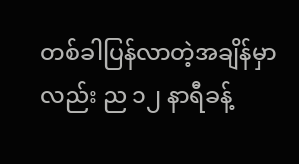တစ်ခါပြန်လာတဲ့အချိန်မှာလည်း ည ၁၂ နာရီခန့်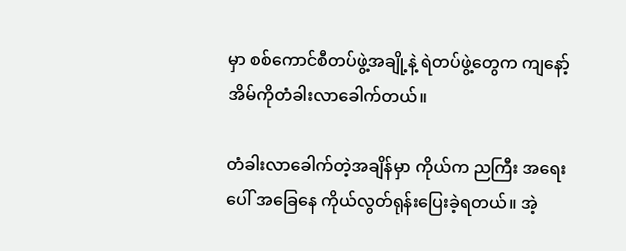မှာ စစ်ကောင်စီတပ်ဖွဲ့အချို့နဲ့ ရဲတပ်ဖွဲ့တွေက ကျနော့် အိမ်ကိုတံခါးလာခေါက်တယ်။

တံခါးလာခေါက်တဲ့အချိန်မှာ ကိုယ်က ညကြီး အရေးပေါ် အခြေနေ ကိုယ်လွတ်ရုန်းပြေးခဲ့ရတယ်။ အဲ့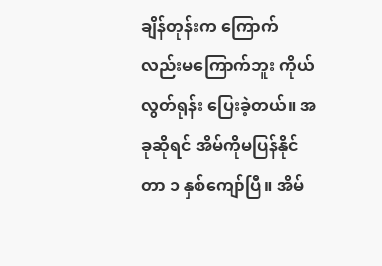ချိန်တုန်းက ကြောက်လည်းမကြောက်ဘူး ကိုယ်လွတ်ရုန်း ပြေးခဲ့တယ်။ အခုဆိုရင် အိမ်ကိုမပြန်နိုင်တာ ၁ နှစ်ကျော်ပြီ။ အိမ်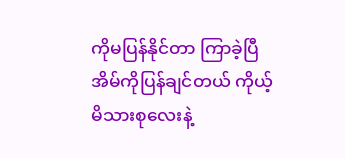ကိုမပြန်နိုင်တာ ကြာခဲ့ပြီ အိမ်ကိုပြန်ချင်တယ် ကိုယ့် မိသားစုလေးနဲ့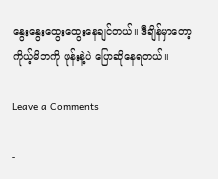နွေးနွေးထွေးထွေးနေချင်တယ်။ ဒီချိန်မှာတော့ ကိုယ့်မိဘကို ဖုန်းနဲ့ပဲ ပြောဆိုနေရတယ်။

Leave a Comments

-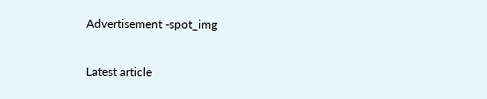Advertisement -spot_img

Latest article